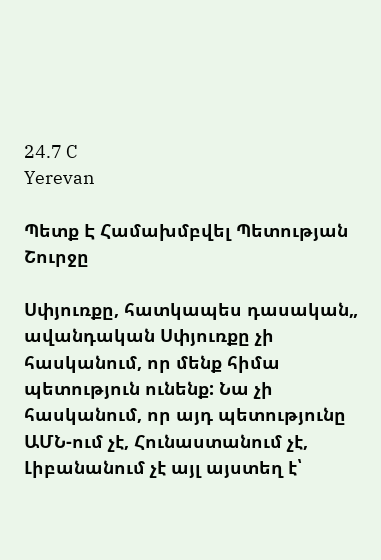24.7 C
Yerevan

Պետք Է Համախմբվել Պետության Շուրջը

Սփյուռքը, հատկապես դասական„ ավանդական Սփյուռքը չի հասկանում, որ մենք հիմա պետություն ունենք: Նա չի հասկանում, որ այդ պետությունը ԱՄՆ-ում չէ, Հունաստանում չէ, Լիբանանում չէ այլ այստեղ է՝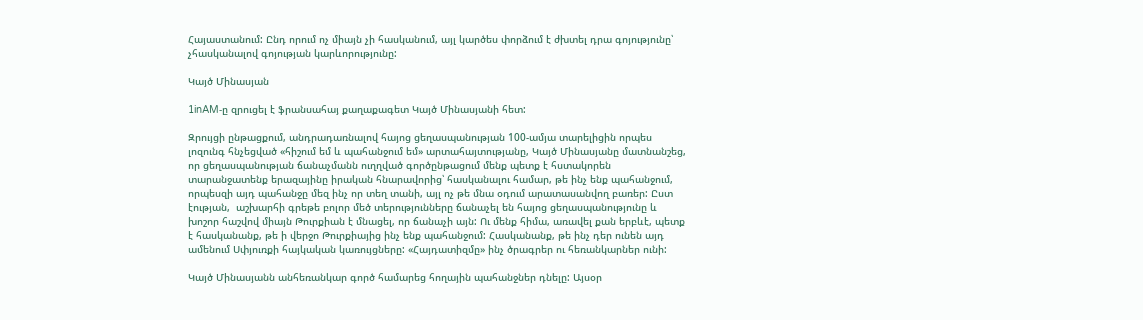Հայաստանում: Ընդ որում ոչ միայն չի հասկանում, այլ կարծես փորձում է ժխտել դրա գոյությունը՝ չհասկանալով գոյության կարևորությունը:

Կայծ Մինասյան

1inAM‑ը զրուցել է ֆրանսահայ քաղաքագետ Կայծ Մինասյանի հետ:

Զրույցի ընթացքում, անդրադառնալով հայոց ցեղասպանության 100-ամյա տարելիցին որպես լոզունգ հնչեցված «հիշում եմ և պահանջում եմ» արտահայտությանը, Կայծ Մինասյանը մատնանշեց, որ ցեղասպանության ճանաչմանն ուղղված գործընթացում մենք պետք է հստակորեն տարանջատենք երազայինը իրական հնարավորից՝ հասկանալու համար, թե ինչ ենք պահանջում, որպեսզի այդ պահանջը մեզ ինչ որ տեղ տանի, այլ ոչ թե մնա օդում արատասանվող բառեր: Ըստ էության,  աշխարհի գրեթե բոլոր մեծ տերությունները ճանաչել են հայոց ցեղասպանությունը և խոշոր հաշվով միայն Թուրքիան է մնացել, որ ճանաչի այն: Ու մենք հիմա, առավել քան երբևէ, պետք է հասկանանք, թե ի վերջո Թուրքիայից ինչ ենք պահանջում: Հասկանանք, թե ինչ դեր ունեն այդ ամենում Սփյուռքի հայկական կառույցները: «Հայդատիզմը» ինչ ծրագրեր ու հեռանկարներ ունի:

Կայծ Մինասյանն անհեռանկար գործ համարեց հողային պահանջներ դնելը: Այսօր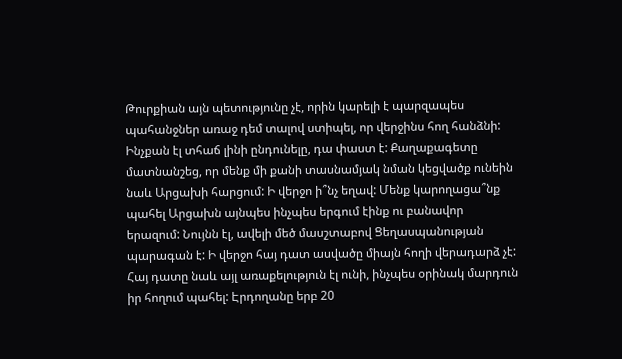Թուրքիան այն պետությունը չէ, որին կարելի է պարզապես պահանջներ առաջ դեմ տալով ստիպել, որ վերջինս հող հանձնի: Ինչքան էլ տհաճ լինի ընդունելը, դա փաստ է: Քաղաքագետը մատնանշեց, որ մենք մի քանի տասնամյակ նման կեցվածք ունեին նաև Արցախի հարցում: Ի վերջո ի՞նչ եղավ: Մենք կարողացա՞նք պահել Արցախն այնպես ինչպես երգում էինք ու բանավոր երազում: Նույնն էլ, ավելի մեծ մասշտաբով Ցեղասպանության պարագան է: Ի վերջո հայ դատ ասվածը միայն հողի վերադարձ չէ: Հայ դատը նաև այլ առաքելություն էլ ունի, ինչպես օրինակ մարդուն իր հողում պահել: Էրդողանը երբ 20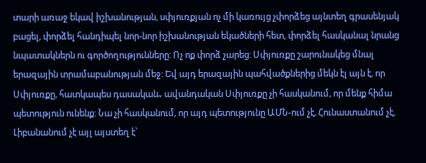տարի առաջ եկավ իշխանության, սփյուռքյան ոչ մի կառույց չփորձեց այնտեղ գրասենյակ բացել, փորձել հանդիպել նոր-նոր իշխանության եկածների հետ, փորձել հասկանալ նրանց նպատակներն ու գործողությունները: Ոչ ոք փորձ չարեց: Սփյուռքը շարունակեց մնալ երազային տրամաբանության մեջ: Եվ այդ երազային պահվածքներից մեկն էլ այն է, որ Սփյուռքը, հատկապես դասական„ ավանդական Սփյուռքը չի հասկանում, որ մենք հիմա պետություն ունենք: Նա չի հասկանում, որ այդ պետությունը ԱՄՆ-ում չէ, Հունաստանում չէ, Լիբանանում չէ այլ այստեղ է՝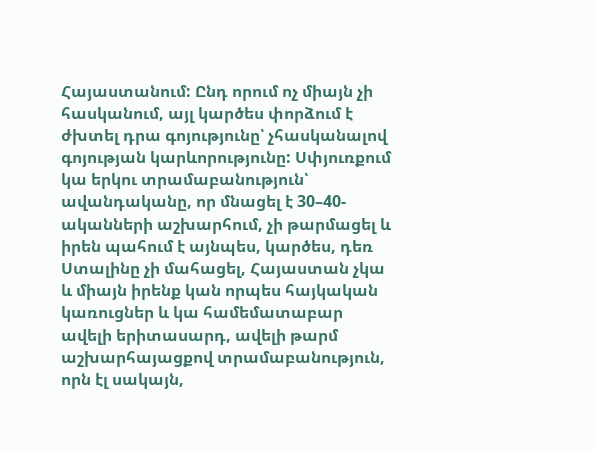Հայաստանում: Ընդ որում ոչ միայն չի հասկանում, այլ կարծես փորձում է ժխտել դրա գոյությունը՝ չհասկանալով գոյության կարևորությունը: Սփյուռքում կա երկու տրամաբանություն՝ ավանդականը, որ մնացել է 30–40-ականների աշխարհում, չի թարմացել և իրեն պահում է այնպես, կարծես, դեռ Ստալինը չի մահացել, Հայաստան չկա և միայն իրենք կան որպես հայկական կառուցներ և կա համեմատաբար ավելի երիտասարդ, ավելի թարմ աշխարհայացքով տրամաբանություն, որն էլ սակայն,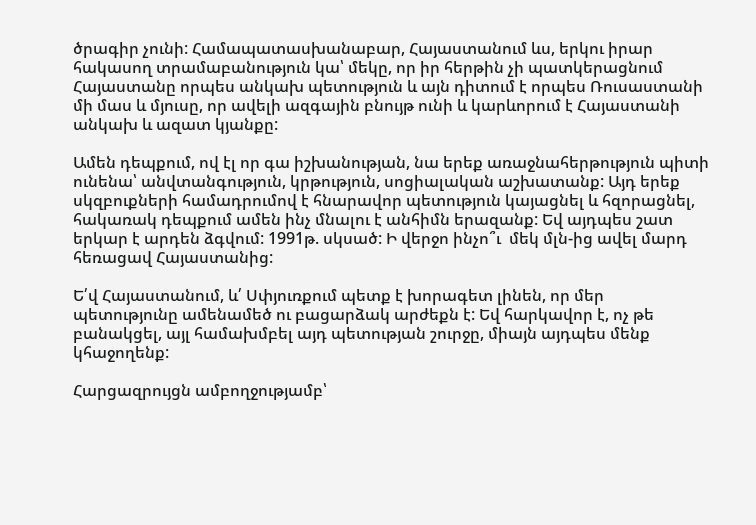ծրագիր չունի: Համապատասխանաբար, Հայաստանում ևս, երկու իրար հակասող տրամաբանություն կա՝ մեկը, որ իր հերթին չի պատկերացնում Հայաստանը որպես անկախ պետություն և այն դիտում է որպես Ռուսաստանի մի մաս և մյուսը, որ ավելի ազգային բնույթ ունի և կարևորում է Հայաստանի անկախ և ազատ կյանքը:

Ամեն դեպքում, ով էլ որ գա իշխանության, նա երեք առաջնահերթություն պիտի ունենա՝ անվտանգություն, կրթություն, սոցիալական աշխատանք: Այդ երեք սկզբուքների համադրումով է հնարավոր պետություն կայացնել և հզորացնել, հակառակ դեպքում ամեն ինչ մնալու է անհիմն երազանք: Եվ այդպես շատ երկար է արդեն ձգվում: 1991թ. սկսած: Ի վերջո ինչո՞ւ  մեկ մլն-ից ավել մարդ հեռացավ Հայաստանից:

Ե՛վ Հայաստանում, և՛ Սփյուռքում պետք է խորագետ լինեն, որ մեր պետությունը ամենամեծ ու բացարձակ արժեքն է: Եվ հարկավոր է, ոչ թե բանակցել, այլ համախմբել այդ պետության շուրջը, միայն այդպես մենք կհաջողենք:

Հարցազրույցն ամբողջությամբ՝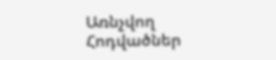Առնչվող Հոդվածներ